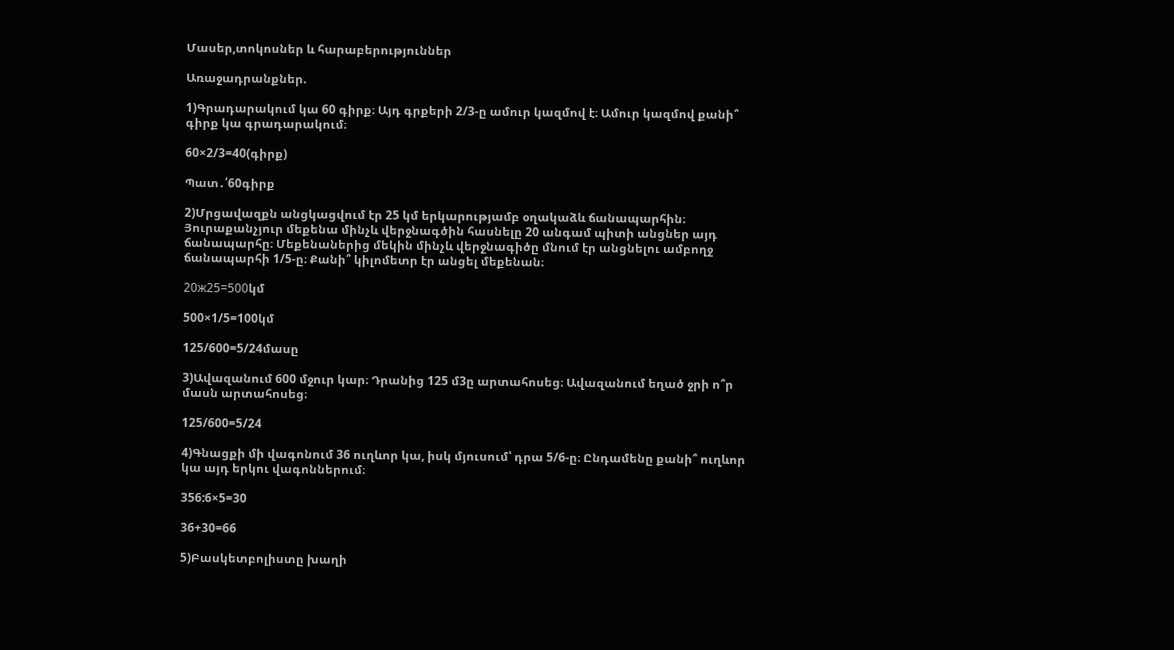Մասեր,տոկոսներ և հարաբերություններ

Առաջադրանքներ.

1)Գրադարակում կա 60 գիրք։ Այդ գրքերի 2/3-ը ամուր կազմով է։ Ամուր կազմով քանի՞ գիրք կա գրադարակում։

60×2/3=40(գիրք)

Պատ․՛60գիրք

2)Մրցավազքն անցկացվում էր 25 կմ երկարությամբ օղակաձև ճանապարհին։ Յուրաքանչյուր մեքենա մինչև վերջնագծին հասնելը 20 անգամ պիտի անցներ այդ ճանապարհը։ Մեքենաներից մեկին մինչև վերջնագիծը մնում էր անցնելու ամբողջ ճանապարհի 1/5-ը։ Քանի՞ կիլոմետր էր անցել մեքենան։

20ж25=500կմ

500×1/5=100կմ

125/600=5/24մասը

3)Ավազանում 600 մջուր կար։ Դրանից 125 մ3ը արտահոսեց։ Ավազանում եղած ջրի ո՞ր մասն արտահոսեց։

125/600=5/24

4)Գնացքի մի վագոնում 36 ուղևոր կա, իսկ մյուսում՝ դրա 5/6-ը։ Ընդամենը քանի՞ ուղևոր կա այդ երկու վագոններում։

356:6×5=30

36+30=66

5)Բասկետբոլիստը խաղի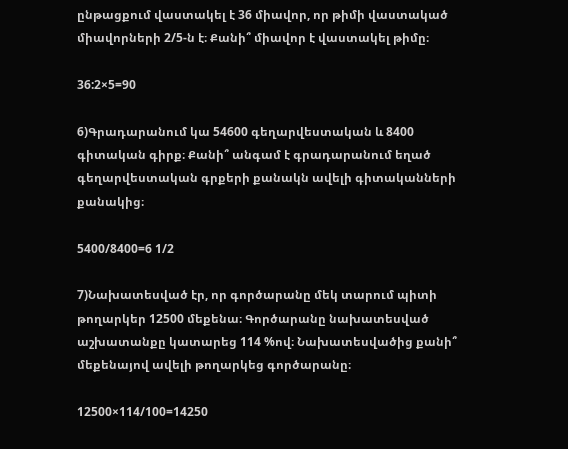ընթացքում վաստակել է 36 միավոր, որ թիմի վաստակած միավորների 2/5-ն է։ Քանի՞ միավոր է վաստակել թիմը։

36:2×5=90

6)Գրադարանում կա 54600 գեղարվեստական և 8400 գիտական գիրք։ Քանի՞ անգամ է գրադարանում եղած գեղարվեստական գրքերի քանակն ավելի գիտականների քանակից։

5400/8400=6 1/2

7)Նախատեսված էր, որ գործարանը մեկ տարում պիտի թողարկեր 12500 մեքենա։ Գործարանը նախատեսված աշխատանքը կատարեց 114 %ով։ Նախատեսվածից քանի՞ մեքենայով ավելի թողարկեց գործարանը։

12500×114/100=14250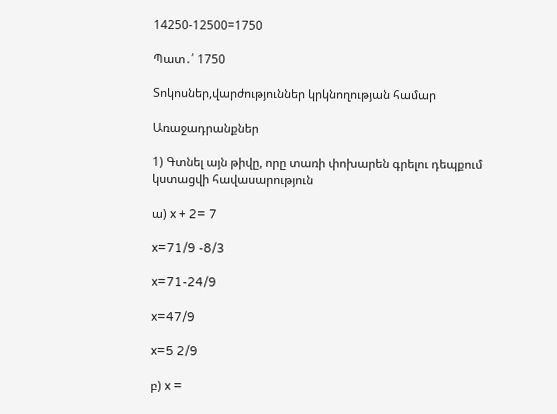14250-12500=1750

Պատ․՛ 1750

Տոկոսներ,վարժություններ կրկնողության համար

Առաջադրանքներ

1) Գտնել այն թիվը, որը տառի փոխարեն գրելու դեպքում կստացվի հավասարություն

ա) x + 2= 7

x=71/9 -8/3

x=71-24/9

x=47/9

x=5 2/9

բ) x =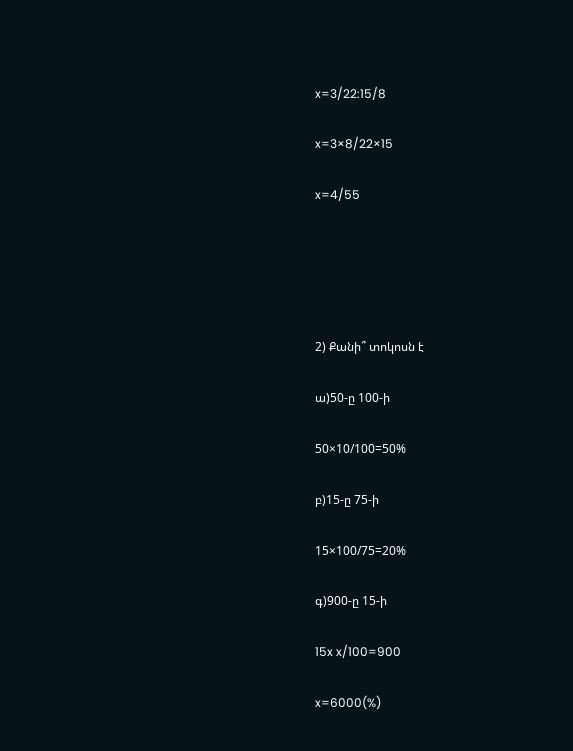x=3/22:15/8

x=3×8/22×15

x=4/55





2) Քանի՞ տոկոսն է

ա)50-ը 100-ի

50×10/100=50%

բ)15-ը 75-ի

15×100/75=20%

գ)900-ը 15-ի

15x x/100=900

x=6000(%)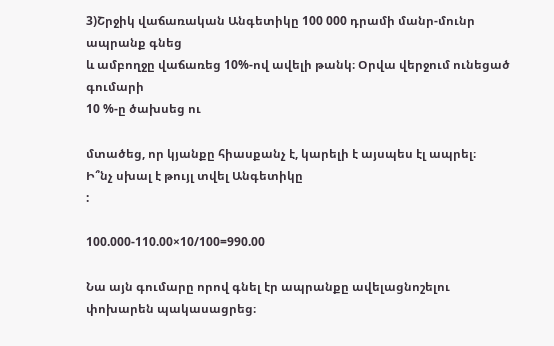3)Շրջիկ վաճառական Անգետիկը 100 000 դրամի մանր-մունր ապրանք գնեց
և ամբողջը վաճառեց 10%-ով ավելի թանկ։ Օրվա վերջում ունեցած գումարի
10 %-ը ծախսեց ու

մտածեց, որ կյանքը հիասքանչ է, կարելի է այսպես էլ ապրել։
Ի՞նչ սխալ է թույլ տվել Անգետիկը
:

100.000-110.00×10/100=990.00

Նա այն գումարը որով գնել էր ապրանքը ավելացնոշելու փոխարեն պակասացրեց։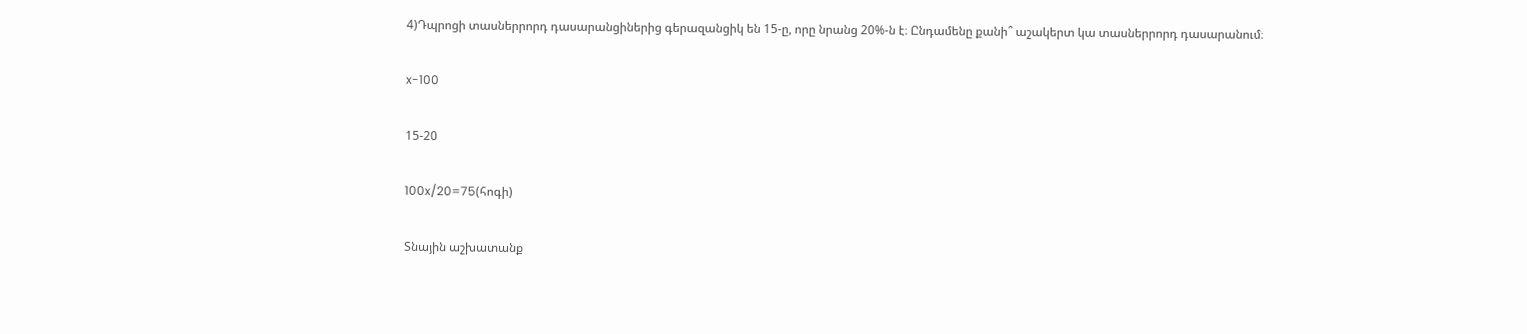4)Դպրոցի տասներրորդ դասարանցիներից գերազանցիկ են 15-ը, որը նրանց 20%-ն է։ Ընդամենը քանի՞ աշակերտ կա տասներրորդ դասարանում։

x-100

15-20

100x/20=75(հոգի)

Տնային աշխատանք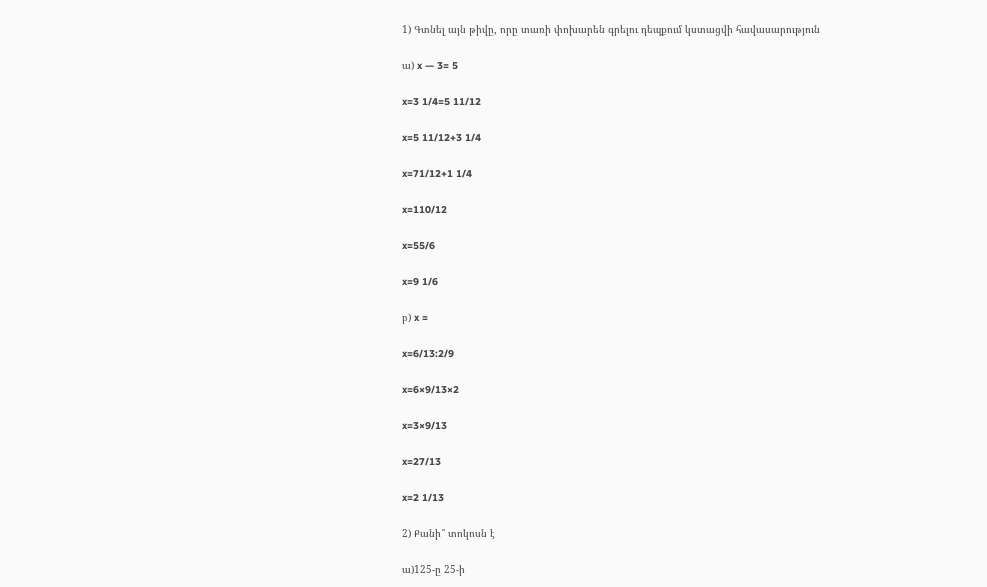1) Գտնել այն թիվը, որը տառի փոխարեն գրելու դեպքում կստացվի հավասարություն

ա) x — 3= 5

x=3 1/4=5 11/12

x=5 11/12+3 1/4

x=71/12+1 1/4

x=110/12

x=55/6

x=9 1/6

բ) x =

x=6/13:2/9

x=6×9/13×2

x=3×9/13

x=27/13

x=2 1/13

2) Քանի՞ տոկոսն է

ա)125-ը 25-ի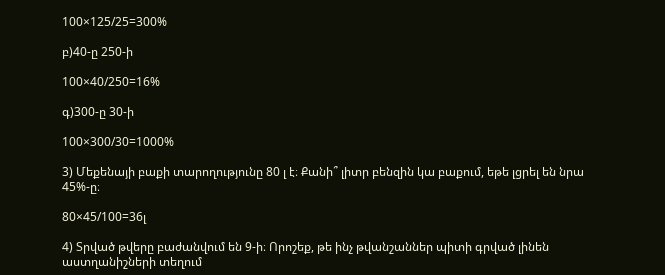100×125/25=300%

բ)40-ը 250-ի

100×40/250=16%

գ)300-ը 30-ի

100×300/30=1000%

3) Մեքենայի բաքի տարողությունը 80 լ է։ Քանի՞ լիտր բենզին կա բաքում, եթե լցրել են նրա 45%-ը։

80×45/100=36լ

4) Տրված թվերը բաժանվում են 9-ի։ Որոշեք, թե ինչ թվանշաններ պիտի գրված լինեն աստղանիշների տեղում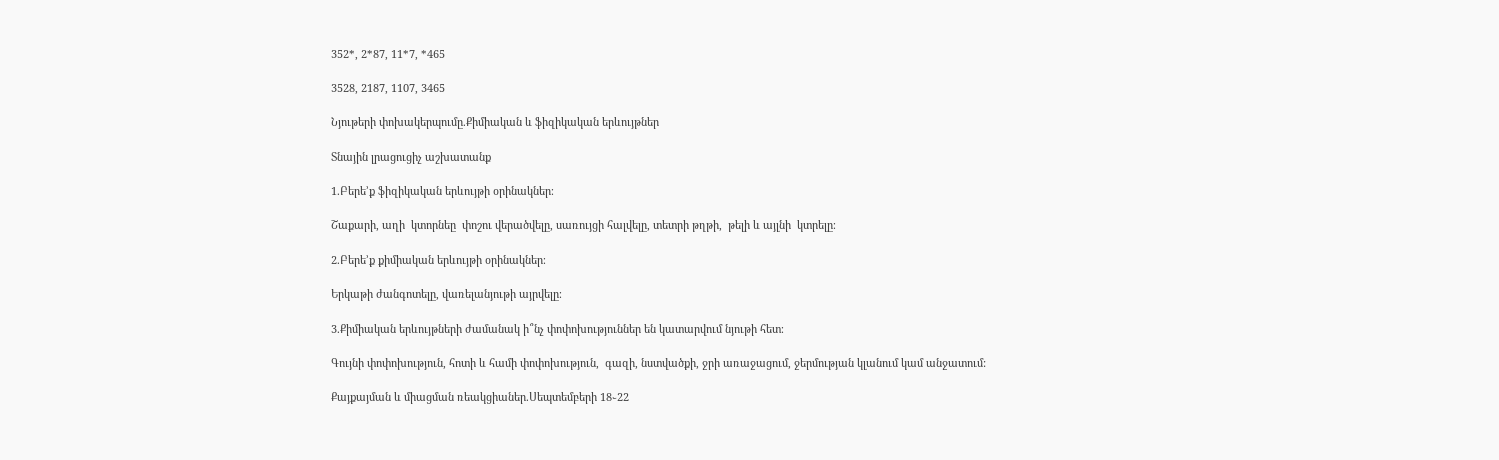352*, 2*87, 11*7, *465

3528, 2187, 1107, 3465

Նյութերի փոխակերպումը.Քիմիական և ֆիզիկական երևույթներ

Տնային լրացուցիչ աշխատանք

1.Բերե’ք ֆիզիկական երևույթի օրինակներ։

Շաքարի, աղի  կտորնեը  փոշու վերածվելը, սառույցի հալվելը, տետրի թղթի,  թելի և այլնի  կտրելը։

2.Բերե’ք քիմիական երևույթի օրինակներ։

Երկաթի ժանգոտելը, վառելանյութի այրվելը։

3.Քիմիական երևույթների ժամանակ ի՞նչ փոփոխություններ են կատարվում նյութի հետ։

Գույնի փոփոխություն, հոտի և համի փոփոխություն,  գազի, նստվածքի, ջրի առաջացում, ջերմության կլանում կամ անջատում:

Քայքայման և միացման ռեակցիաներ.Սեպտեմբերի 18֊22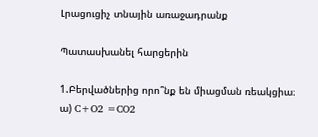Լրացուցիչ տնային առաջադրանք

Պատասխանել հարցերին

1.Բերվածներից որո՞նք են միացման ռեակցիա։
ա) C+O2 =CO2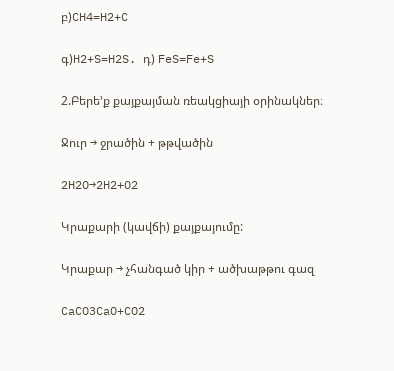բ)CH4=H2+C

գ)H2+S=H2S. դ) FeS=Fe+S

2.Բերե’ք քայքայման ռեակցիայի օրինակներ։

Ջուր → ջրածին + թթվածին

2H2O→2H2+O2

Կրաքարի (կավճի) քայքայումը:

Կրաքար → չհանգած կիր + ածխաթթու գազ

CaCO3CaO+CO2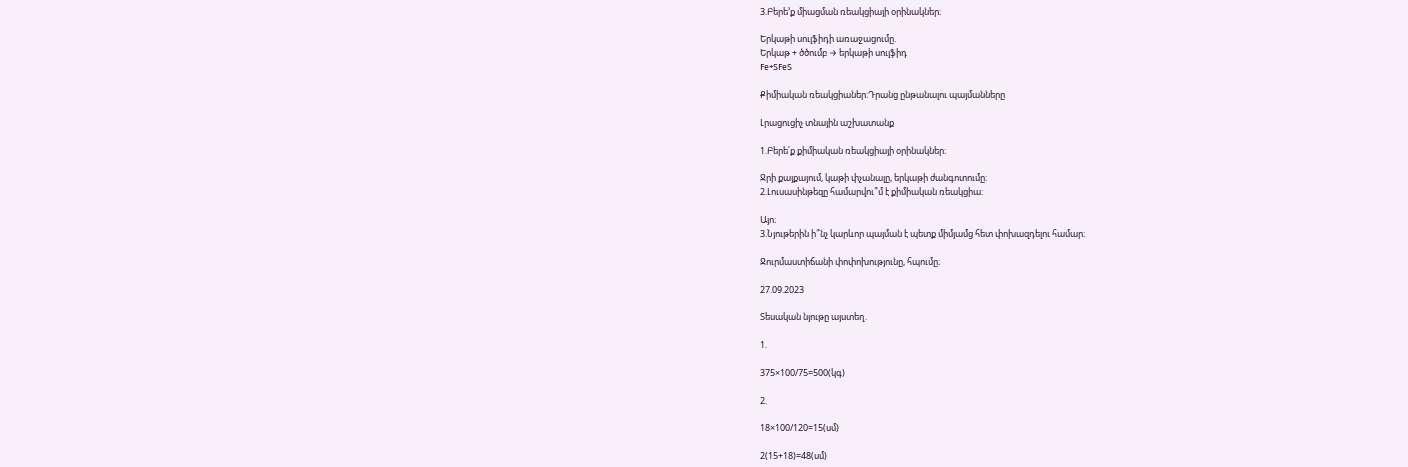3.Բերե’ք միացման ռեակցիայի օրինակներ։

Երկաթի սուլֆիդի առաջացումը.
Երկաթ + ծծումբ → երկաթի սուլֆիդ
Fe+SFeS

Քիմիական ռեակցիաներ։Դրանց ընթանալու պայմանները

Լրացուցիչ տնային աշխատանք

1.Բերե՛ք քիմիական ռեակցիայի օրինակներ։

Ջրի քայքայում, կաթի փչանալը, երկաթի ժանգոտումը։
2.Լուսասինթեզը համարվու՞մ է քիմիական ռեակցիա։

Այո։
3.Նյութերին ի՞նչ կարևոր պայման է պետք միմյամց հետ փոխազդելու համար։

Ջուրմաստիճանի փոփոխությունը, հպումը։

27.09.2023

Տեսական նյութը այստեղ․

1.

375×100/75=500(կգ)

2.

18×100/120=15(սմ)

2(15+18)=48(սմ)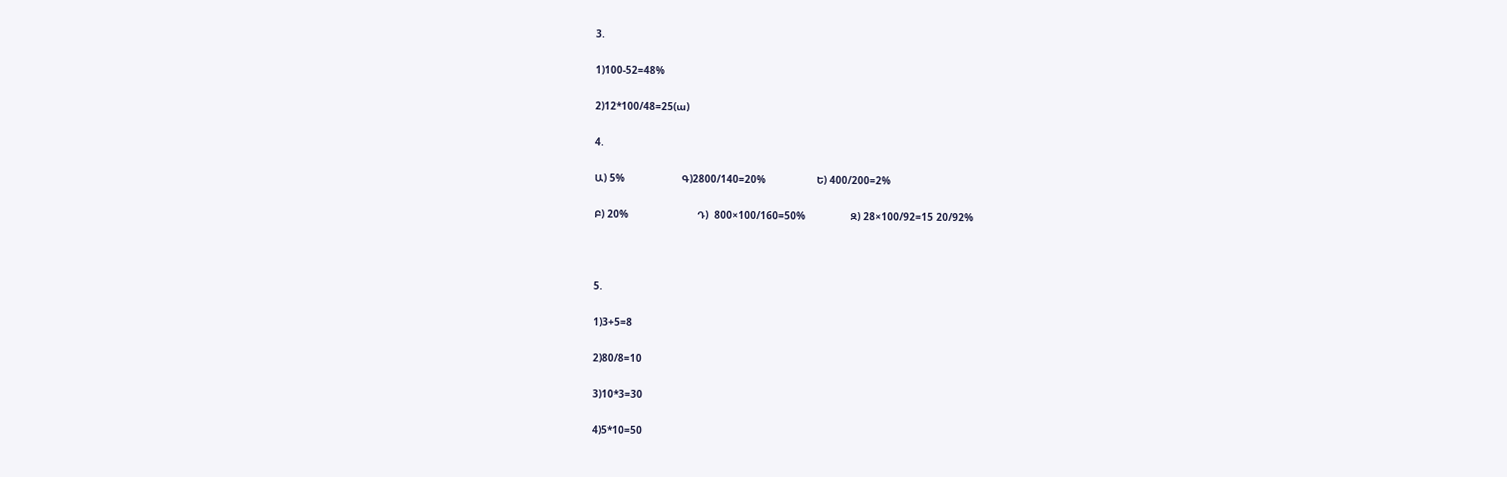3.

1)100-52=48%

2)12*100/48=25(ա)

4.

Ա) 5%                   Գ)2800/140=20%                 Ե) 400/200=2%

Բ) 20%                       Դ)  800×100/160=50%               Զ) 28×100/92=15 20/92%



5.

1)3+5=8

2)80/8=10

3)10*3=30

4)5*10=50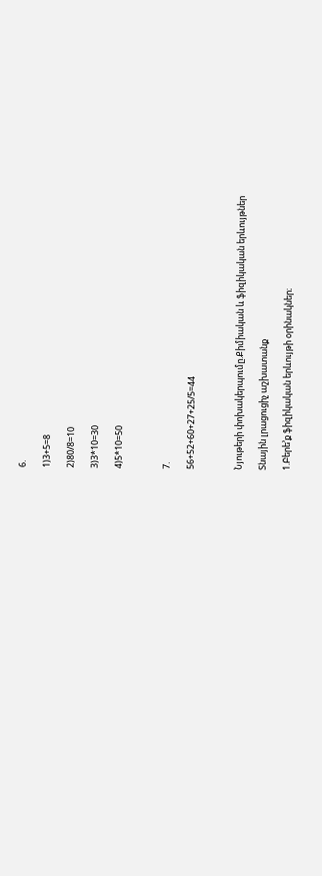6.

1)3+5=8

2)80/8=10

3)3*10=30

4)5*10=50



7.

56+52+60+27+25/5=44



Նյութերի փոխակերպումը.Քիմիական և ֆիզիկական երևույթներ

Տնային լրացուցիչ աշխատանք

1.Բերե’ք ֆիզիկական երևույթի օրինակներ։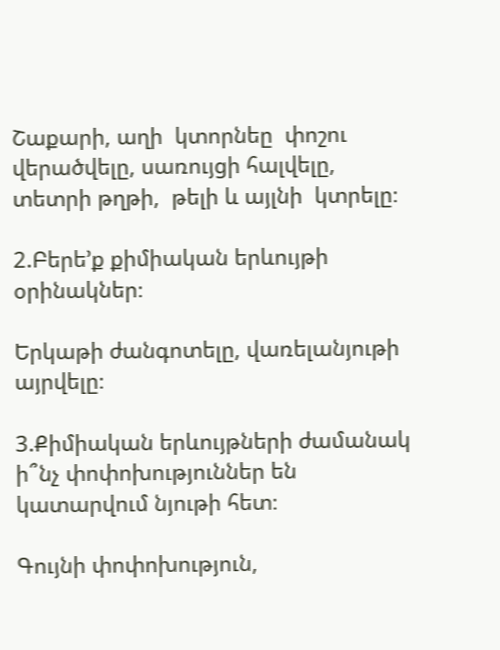Շաքարի, աղի  կտորնեը  փոշու վերածվելը, սառույցի հալվելը, տետրի թղթի,  թելի և այլնի  կտրելը։

2.Բերե’ք քիմիական երևույթի օրինակներ։

Երկաթի ժանգոտելը, վառելանյութի այրվելը։

3.Քիմիական երևույթների ժամանակ ի՞նչ փոփոխություններ են կատարվում նյութի հետ։

Գույնի փոփոխություն,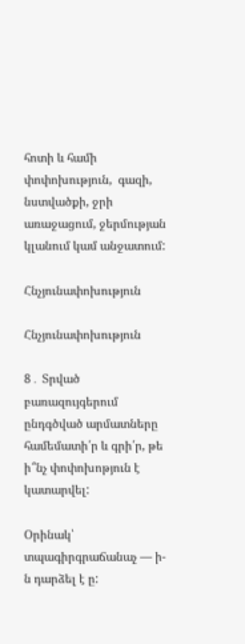հոտի և համի փոփոխություն,  գազի, նստվածքի, ջրի առաջացում, ջերմության կլանում կամ անջատում:

Հնչյունափոխություն

Հնչյունափոխություն

8․ Տրված բառազույգերում ընդգծված արմատները համեմատի՛ր և գրի՛ր, թե ի՞նչ փոփոխոթյուն է կատարվել:

Օրինակ՝ տպագիրգրաճանաչ — ի-ն դարձել է ը: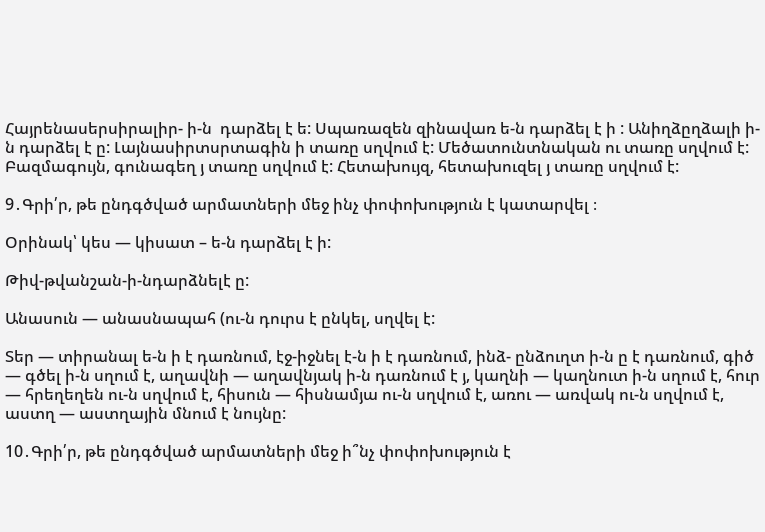Հայրենասերսիրալիր- ի-ն  դարձել է ե: Սպառազեն զինավառ ե-ն դարձել է ի : Անիղձըղձալի ի-ն դարձել է ը: Լայնասիրտսրտագին ի տառը սղվում է: Մեծատունտնական ու տառը սղվում է: Բազմագույն, գունագեղ յ տառը սղվում է: Հետախույզ, հետախուզել յ տառը սղվում է:

9․Գրի՛ր, թե ընդգծված արմատների մեջ ինչ փոփոխություն է կատարվել ։

Օրինակ՝ կես — կիսատ – ե-ն դարձել է ի:

Թիվ-թվանշան-ի-նդարձնելէ ը:

Անասուն — անասնապահ (ու-ն դուրս է ընկել, սղվել է:

Տեր — տիրանալ ե-ն ի է դառնում, էջ-իջնել է-ն ի է դառնում, ինձ- ընձուղտ ի-ն ը է դառնում, գիծ — գծել ի-ն սղում է, աղավնի — աղավնյակ ի-ն դառնում է յ, կաղնի — կաղնուտ ի-ն սղում է, հուր — հրեղեղեն ու-ն սղվում է, հիսուն — հիսնամյա ու-ն սղվում է, առու — առվակ ու-ն սղվում է, աստղ — աստղային մնում է նույնը:

10․Գրի՛ր, թե ընդգծված արմատների մեջ ի՞նչ փոփոխություն է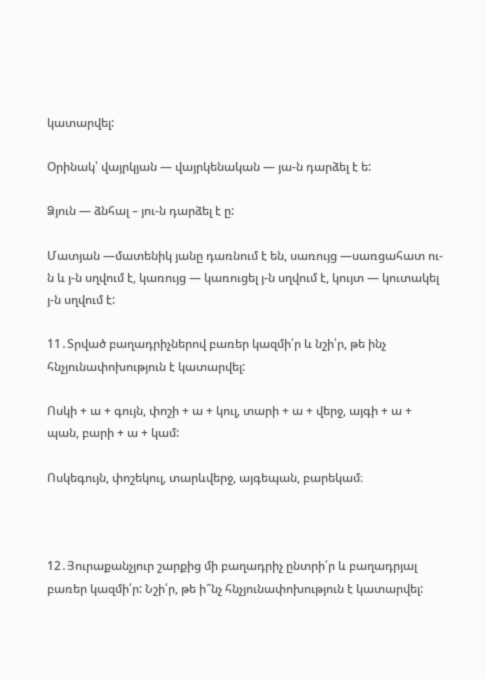կատարվել:

Օրինակ՝ վայրկյան — վայրկենական — յա-ն դարձել է ե:

Ձյուն — ձնհալ – յու-ն դարձել է ը:

Մատյան —մատենիկ յանը դառնում է են, սառույց —սառցահատ ու-ն և յ-ն սղվում է, կառույց — կառուցել յ-ն սղվում է, կույտ — կուտակել յ-ն սղվում է:

11․Տրված բաղադրիչներով բառեր կազմի՛ր և նշի՛ր, թե ինչ հնչյունափոխություն է կատարվել:

Ոսկի + ա + գույն, փոշի + ա + կուլ, տարի + ա + վերջ, այգի + ա + պան, բարի + ա + կամ:

Ոսկեգույն, փոշեկուլ, տարևվերջ, այգեպան, բարեկամ։



12․Յուրաքանչյուր շարքից մի բաղադրիչ ընտրի՛ր և բաղադրյալ բառեր կազմի՛ր: Նշի՛ր, թե ի՞նչ հնչյունափոխություն է կատարվել: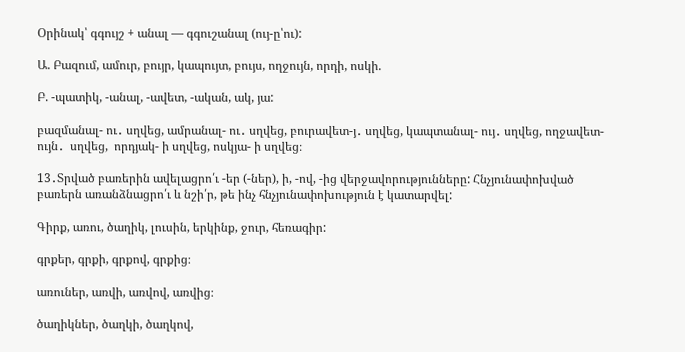Օրինակ՝ գգույշ + անալ — գգուշանալ (ույ-ը՝ու):

Ա. Բազում, ամուր, բույր, կապույտ, բույս, ողջույն, որդի, ոսկի.

Բ. -պատիկ, -անալ, -ավետ, -ական, ակ, յա:

բազմանալ- ու․ սղվեց, ամրանալ- ու․ սղվեց, բուրավետ-յ․ սղվեց, կապտանալ- ույ․ սղվեց, ողջավետ- ույն․  սղվեց,  որդյակ- ի սղվեց, ոսկյա- ի սղվեց։

13․Տրված բառերին ավելացրո՛ւ -եր (-ներ), ի, -ով, -ից վերջավորությունները: Հնչյունափոխված բառերն առանձնացրո՛ւ և նշի՛ր, թե ինչ հնչյունափոխություն է կատարվել:

Գիրք, առու, ծաղիկ, լուսին, երկինք, ջուր, հեռագիր:

գրքեր, գրքի, գրքով, գրքից։

առուներ, առվի, առվով, առվից։

ծաղիկներ, ծաղկի, ծաղկով,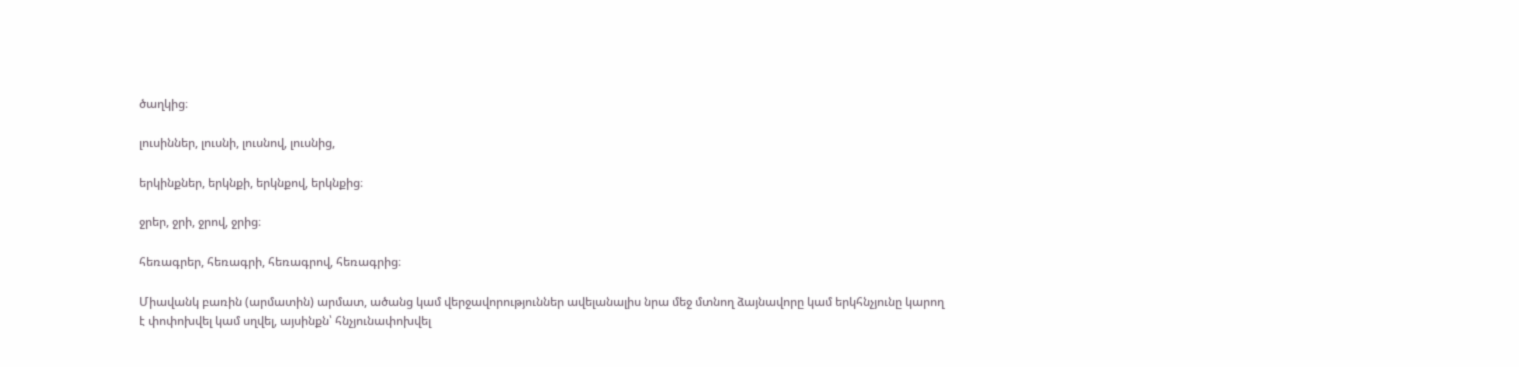ծաղկից։

լուսիններ, լուսնի, լուսնով, լուսնից,

երկինքներ, երկնքի, երկնքով, երկնքից։

ջրեր, ջրի, ջրով, ջրից։

հեռագրեր, հեռագրի, հեռագրով, հեռագրից։

Միավանկ բառին (արմատին) արմատ, ածանց կամ վերջավորություններ ավելանալիս նրա մեջ մտնող ձայնավորը կամ երկհնչյունը կարող է փոփոխվել կամ սղվել, այսինքն՝ հնչյունափոխվել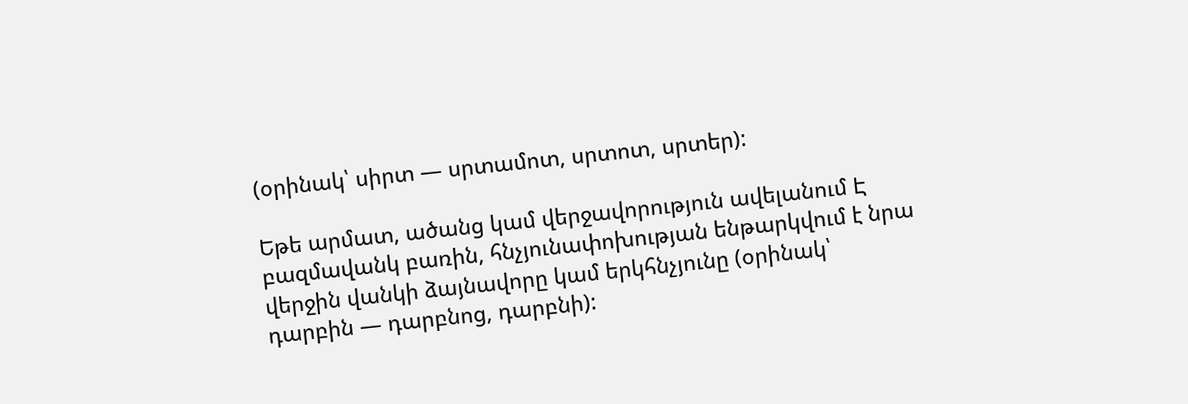(օրինակ՝ սիրտ — սրտամոտ, սրտոտ, սրտեր):

Եթե արմատ, ածանց կամ վերջավորություն ավելանում Է բազմավանկ բառին, հնչյունափոխության ենթարկվում է նրա վերջին վանկի ձայնավորը կամ երկհնչյունը (օրինակ՝ դարբին — դարբնոց, դարբնի):